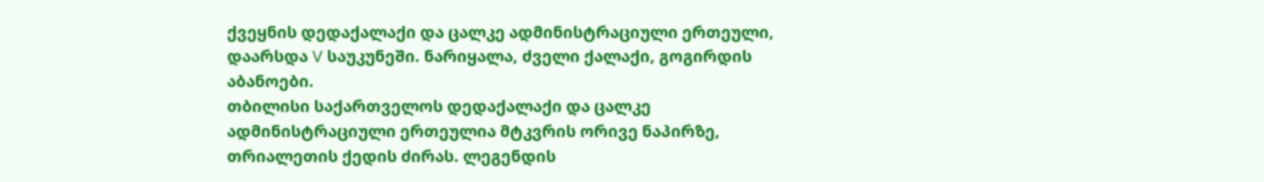ქვეყნის დედაქალაქი და ცალკე ადმინისტრაციული ერთეული, დაარსდა V საუკუნეში. ნარიყალა, ძველი ქალაქი, გოგირდის აბანოები.
თბილისი საქართველოს დედაქალაქი და ცალკე ადმინისტრაციული ერთეულია მტკვრის ორივე ნაპირზე, თრიალეთის ქედის ძირას. ლეგენდის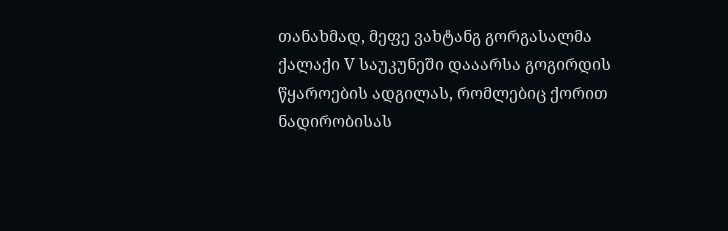თანახმად, მეფე ვახტანგ გორგასალმა ქალაქი V საუკუნეში დააარსა გოგირდის წყაროების ადგილას, რომლებიც ქორით ნადირობისას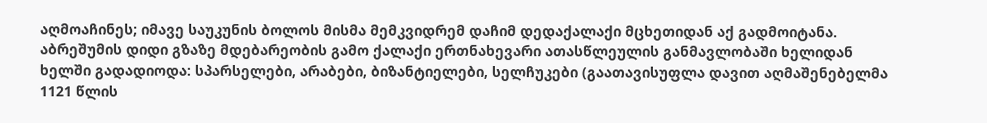აღმოაჩინეს; იმავე საუკუნის ბოლოს მისმა მემკვიდრემ დაჩიმ დედაქალაქი მცხეთიდან აქ გადმოიტანა.
აბრეშუმის დიდი გზაზე მდებარეობის გამო ქალაქი ერთნახევარი ათასწლეულის განმავლობაში ხელიდან ხელში გადადიოდა: სპარსელები, არაბები, ბიზანტიელები, სელჩუკები (გაათავისუფლა დავით აღმაშენებელმა 1121 წლის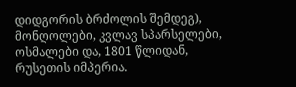დიდგორის ბრძოლის შემდეგ), მონღოლები, კვლავ სპარსელები, ოსმალები და, 1801 წლიდან, რუსეთის იმპერია.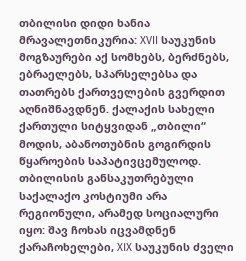თბილისი დიდი ხანია მრავალეთნიკურია: XVII საუკუნის მოგზაურები აქ სომხებს, ბერძნებს, ებრაელებს, სპარსელებსა და თათრებს ქართველების გვერდით აღნიშნავდნენ. ქალაქის სახელი ქართული სიტყვიდან „თბილი“ მოდის, აბანოთუბნის გოგირდის წყაროების საპატივცემულოდ.
თბილისის განსაკუთრებული საქალაქო კოსტიუმი არა რეგიონული, არამედ სოციალური იყო: შავ ჩოხას იცვამდნენ ქარაჩოხელები, XIX საუკუნის ძველი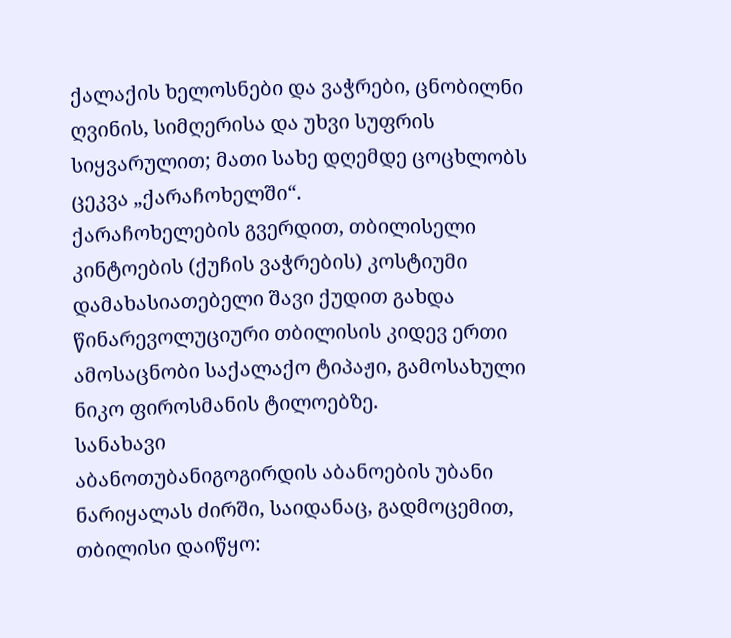ქალაქის ხელოსნები და ვაჭრები, ცნობილნი ღვინის, სიმღერისა და უხვი სუფრის სიყვარულით; მათი სახე დღემდე ცოცხლობს ცეკვა „ქარაჩოხელში“.
ქარაჩოხელების გვერდით, თბილისელი კინტოების (ქუჩის ვაჭრების) კოსტიუმი დამახასიათებელი შავი ქუდით გახდა წინარევოლუციური თბილისის კიდევ ერთი ამოსაცნობი საქალაქო ტიპაჟი, გამოსახული ნიკო ფიროსმანის ტილოებზე.
სანახავი
აბანოთუბანიგოგირდის აბანოების უბანი ნარიყალას ძირში, საიდანაც, გადმოცემით, თბილისი დაიწყო: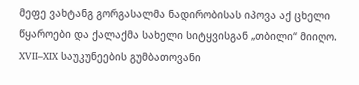მეფე ვახტანგ გორგასალმა ნადირობისას იპოვა აქ ცხელი წყაროები და ქალაქმა სახელი სიტყვისგან „თბილი“ მიიღო. XVII–XIX საუკუნეების გუმბათოვანი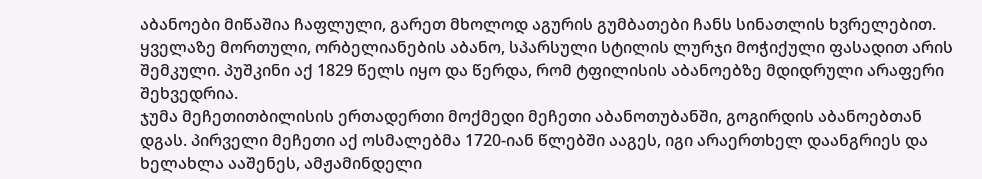აბანოები მიწაშია ჩაფლული, გარეთ მხოლოდ აგურის გუმბათები ჩანს სინათლის ხვრელებით. ყველაზე მორთული, ორბელიანების აბანო, სპარსული სტილის ლურჯი მოჭიქული ფასადით არის შემკული. პუშკინი აქ 1829 წელს იყო და წერდა, რომ ტფილისის აბანოებზე მდიდრული არაფერი შეხვედრია.
ჯუმა მეჩეთითბილისის ერთადერთი მოქმედი მეჩეთი აბანოთუბანში, გოგირდის აბანოებთან დგას. პირველი მეჩეთი აქ ოსმალებმა 1720-იან წლებში ააგეს, იგი არაერთხელ დაანგრიეს და ხელახლა ააშენეს, ამჟამინდელი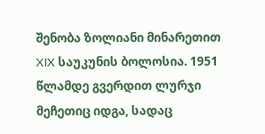შენობა ზოლიანი მინარეთით XIX საუკუნის ბოლოსია. 1951 წლამდე გვერდით ლურჯი მეჩეთიც იდგა, სადაც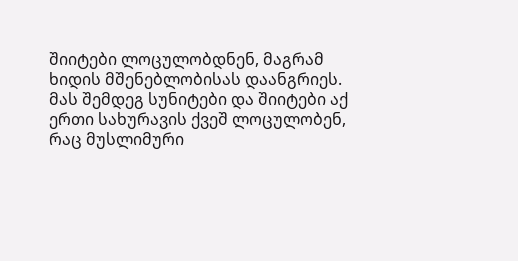შიიტები ლოცულობდნენ, მაგრამ ხიდის მშენებლობისას დაანგრიეს. მას შემდეგ სუნიტები და შიიტები აქ ერთი სახურავის ქვეშ ლოცულობენ, რაც მუსლიმური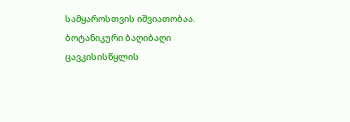სამყაროსთვის იშვიათობაა.
ბოტანიკური ბაღიბაღი ცავკისისწყლის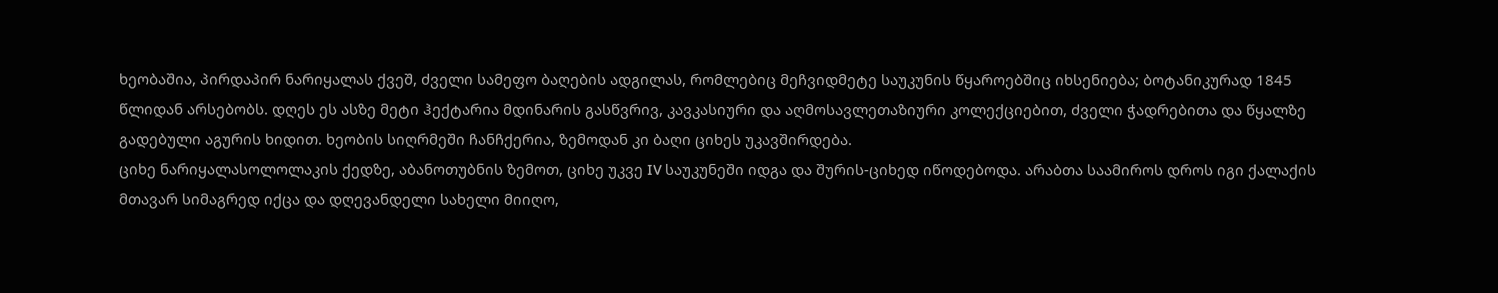ხეობაშია, პირდაპირ ნარიყალას ქვეშ, ძველი სამეფო ბაღების ადგილას, რომლებიც მეჩვიდმეტე საუკუნის წყაროებშიც იხსენიება; ბოტანიკურად 1845 წლიდან არსებობს. დღეს ეს ასზე მეტი ჰექტარია მდინარის გასწვრივ, კავკასიური და აღმოსავლეთაზიური კოლექციებით, ძველი ჭადრებითა და წყალზე გადებული აგურის ხიდით. ხეობის სიღრმეში ჩანჩქერია, ზემოდან კი ბაღი ციხეს უკავშირდება.
ციხე ნარიყალასოლოლაკის ქედზე, აბანოთუბნის ზემოთ, ციხე უკვე IV საუკუნეში იდგა და შურის-ციხედ იწოდებოდა. არაბთა საამიროს დროს იგი ქალაქის მთავარ სიმაგრედ იქცა და დღევანდელი სახელი მიიღო,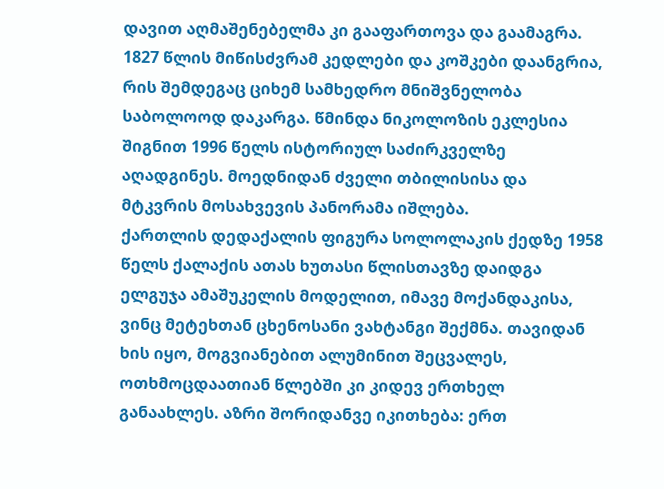დავით აღმაშენებელმა კი გააფართოვა და გაამაგრა. 1827 წლის მიწისძვრამ კედლები და კოშკები დაანგრია, რის შემდეგაც ციხემ სამხედრო მნიშვნელობა საბოლოოდ დაკარგა. წმინდა ნიკოლოზის ეკლესია შიგნით 1996 წელს ისტორიულ საძირკველზე აღადგინეს. მოედნიდან ძველი თბილისისა და მტკვრის მოსახვევის პანორამა იშლება.
ქართლის დედაქალის ფიგურა სოლოლაკის ქედზე 1958 წელს ქალაქის ათას ხუთასი წლისთავზე დაიდგა ელგუჯა ამაშუკელის მოდელით, იმავე მოქანდაკისა, ვინც მეტეხთან ცხენოსანი ვახტანგი შექმნა. თავიდან ხის იყო, მოგვიანებით ალუმინით შეცვალეს, ოთხმოცდაათიან წლებში კი კიდევ ერთხელ განაახლეს. აზრი შორიდანვე იკითხება: ერთ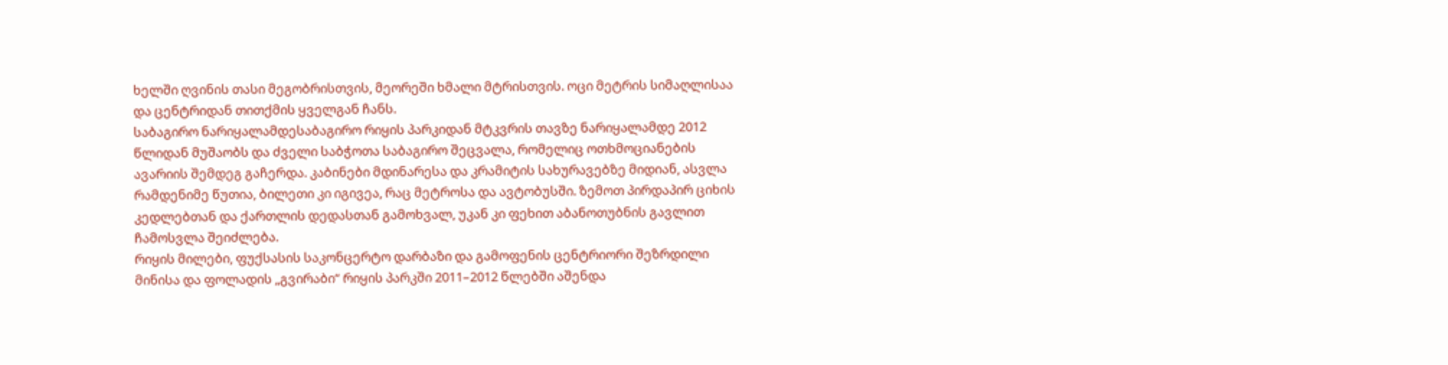ხელში ღვინის თასი მეგობრისთვის, მეორეში ხმალი მტრისთვის. ოცი მეტრის სიმაღლისაა და ცენტრიდან თითქმის ყველგან ჩანს.
საბაგირო ნარიყალამდესაბაგირო რიყის პარკიდან მტკვრის თავზე ნარიყალამდე 2012 წლიდან მუშაობს და ძველი საბჭოთა საბაგირო შეცვალა, რომელიც ოთხმოციანების ავარიის შემდეგ გაჩერდა. კაბინები მდინარესა და კრამიტის სახურავებზე მიდიან, ასვლა რამდენიმე წუთია, ბილეთი კი იგივეა, რაც მეტროსა და ავტობუსში. ზემოთ პირდაპირ ციხის კედლებთან და ქართლის დედასთან გამოხვალ, უკან კი ფეხით აბანოთუბნის გავლით ჩამოსვლა შეიძლება.
რიყის მილები, ფუქსასის საკონცერტო დარბაზი და გამოფენის ცენტრიორი შეზრდილი მინისა და ფოლადის „გვირაბი“ რიყის პარკში 2011–2012 წლებში აშენდა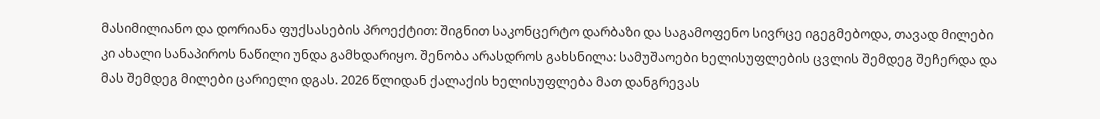მასიმილიანო და დორიანა ფუქსასების პროექტით: შიგნით საკონცერტო დარბაზი და საგამოფენო სივრცე იგეგმებოდა, თავად მილები კი ახალი სანაპიროს ნაწილი უნდა გამხდარიყო. შენობა არასდროს გახსნილა: სამუშაოები ხელისუფლების ცვლის შემდეგ შეჩერდა და მას შემდეგ მილები ცარიელი დგას. 2026 წლიდან ქალაქის ხელისუფლება მათ დანგრევას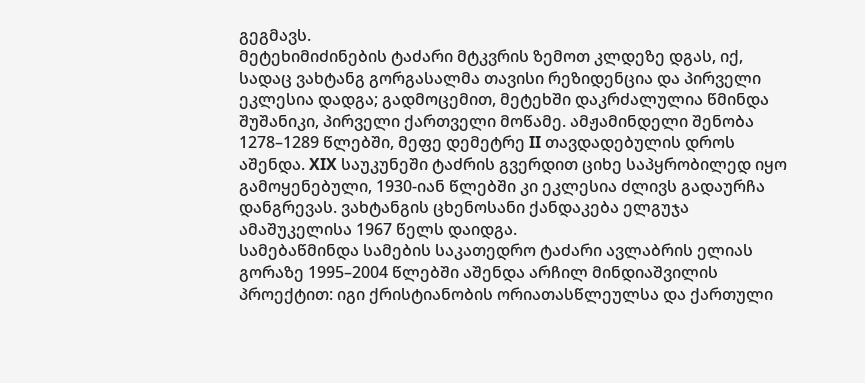გეგმავს.
მეტეხიმიძინების ტაძარი მტკვრის ზემოთ კლდეზე დგას, იქ, სადაც ვახტანგ გორგასალმა თავისი რეზიდენცია და პირველი ეკლესია დადგა; გადმოცემით, მეტეხში დაკრძალულია წმინდა შუშანიკი, პირველი ქართველი მოწამე. ამჟამინდელი შენობა 1278–1289 წლებში, მეფე დემეტრე II თავდადებულის დროს აშენდა. XIX საუკუნეში ტაძრის გვერდით ციხე საპყრობილედ იყო გამოყენებული, 1930-იან წლებში კი ეკლესია ძლივს გადაურჩა დანგრევას. ვახტანგის ცხენოსანი ქანდაკება ელგუჯა ამაშუკელისა 1967 წელს დაიდგა.
სამებაწმინდა სამების საკათედრო ტაძარი ავლაბრის ელიას გორაზე 1995–2004 წლებში აშენდა არჩილ მინდიაშვილის პროექტით: იგი ქრისტიანობის ორიათასწლეულსა და ქართული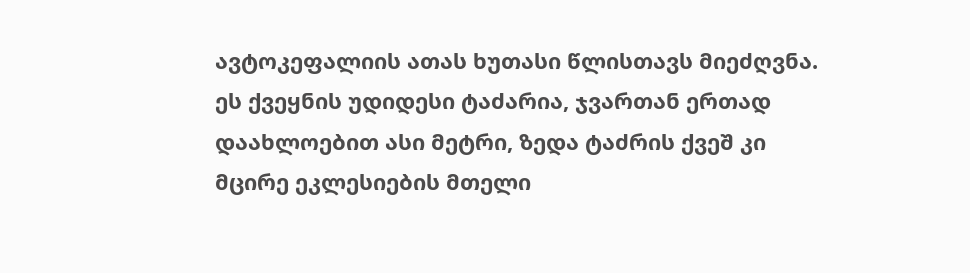ავტოკეფალიის ათას ხუთასი წლისთავს მიეძღვნა. ეს ქვეყნის უდიდესი ტაძარია, ჯვართან ერთად დაახლოებით ასი მეტრი, ზედა ტაძრის ქვეშ კი მცირე ეკლესიების მთელი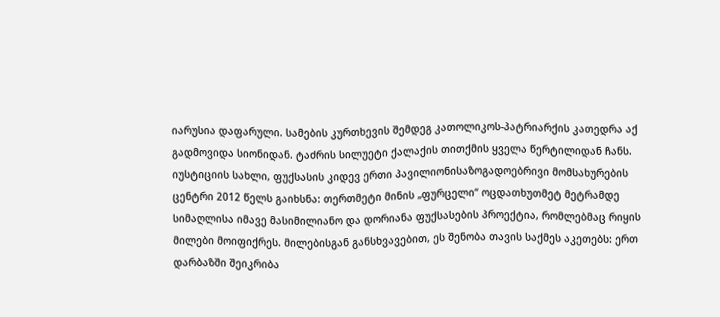იარუსია დაფარული. სამების კურთხევის შემდეგ კათოლიკოს-პატრიარქის კათედრა აქ გადმოვიდა სიონიდან. ტაძრის სილუეტი ქალაქის თითქმის ყველა წერტილიდან ჩანს.
იუსტიციის სახლი, ფუქსასის კიდევ ერთი პავილიონისაზოგადოებრივი მომსახურების ცენტრი 2012 წელს გაიხსნა: თერთმეტი მინის „ფურცელი“ ოცდათხუთმეტ მეტრამდე სიმაღლისა იმავე მასიმილიანო და დორიანა ფუქსასების პროექტია, რომლებმაც რიყის მილები მოიფიქრეს. მილებისგან განსხვავებით, ეს შენობა თავის საქმეს აკეთებს: ერთ დარბაზში შეიკრიბა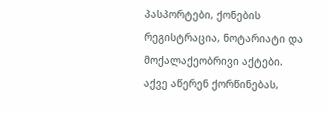პასპორტები, ქონების რეგისტრაცია, ნოტარიატი და მოქალაქეობრივი აქტები. აქვე აწერენ ქორწინებას,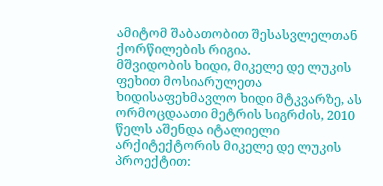ამიტომ შაბათობით შესასვლელთან ქორწილების რიგია.
მშვიდობის ხიდი, მიკელე დე ლუკის ფეხით მოსიარულეთა ხიდისაფეხმავლო ხიდი მტკვარზე, ას ორმოცდაათი მეტრის სიგრძის, 2010 წელს აშენდა იტალიელი არქიტექტორის მიკელე დე ლუკის პროექტით: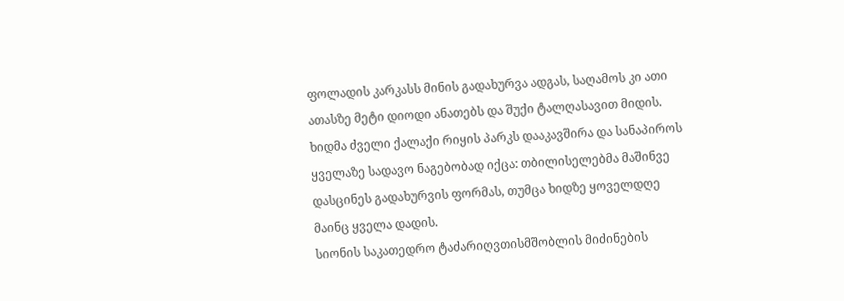ფოლადის კარკასს მინის გადახურვა ადგას, საღამოს კი ათი ათასზე მეტი დიოდი ანათებს და შუქი ტალღასავით მიდის. ხიდმა ძველი ქალაქი რიყის პარკს დააკავშირა და სანაპიროს ყველაზე სადავო ნაგებობად იქცა: თბილისელებმა მაშინვე დასცინეს გადახურვის ფორმას, თუმცა ხიდზე ყოველდღე მაინც ყველა დადის.
სიონის საკათედრო ტაძარიღვთისმშობლის მიძინების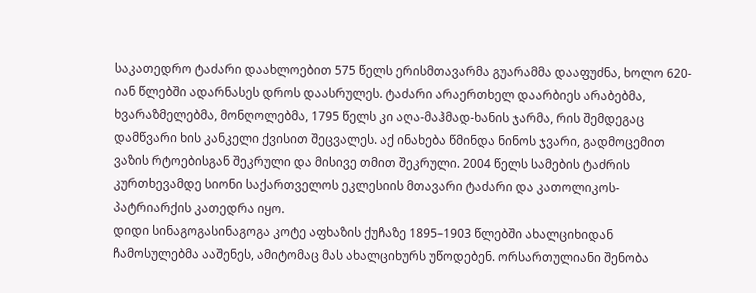საკათედრო ტაძარი დაახლოებით 575 წელს ერისმთავარმა გუარამმა დააფუძნა, ხოლო 620-იან წლებში ადარნასეს დროს დაასრულეს. ტაძარი არაერთხელ დაარბიეს არაბებმა, ხვარაზმელებმა, მონღოლებმა, 1795 წელს კი აღა-მაჰმად-ხანის ჯარმა, რის შემდეგაც დამწვარი ხის კანკელი ქვისით შეცვალეს. აქ ინახება წმინდა ნინოს ჯვარი, გადმოცემით ვაზის რტოებისგან შეკრული და მისივე თმით შეკრული. 2004 წელს სამების ტაძრის კურთხევამდე სიონი საქართველოს ეკლესიის მთავარი ტაძარი და კათოლიკოს-პატრიარქის კათედრა იყო.
დიდი სინაგოგასინაგოგა კოტე აფხაზის ქუჩაზე 1895–1903 წლებში ახალციხიდან ჩამოსულებმა ააშენეს, ამიტომაც მას ახალციხურს უწოდებენ. ორსართულიანი შენობა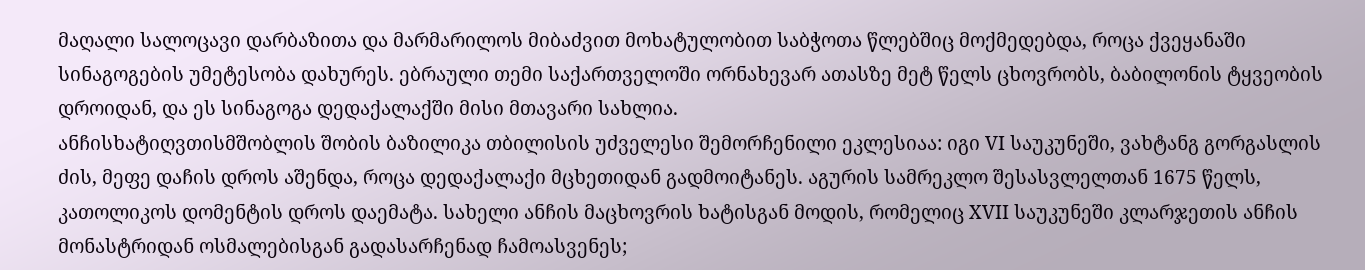მაღალი სალოცავი დარბაზითა და მარმარილოს მიბაძვით მოხატულობით საბჭოთა წლებშიც მოქმედებდა, როცა ქვეყანაში სინაგოგების უმეტესობა დახურეს. ებრაული თემი საქართველოში ორნახევარ ათასზე მეტ წელს ცხოვრობს, ბაბილონის ტყვეობის დროიდან, და ეს სინაგოგა დედაქალაქში მისი მთავარი სახლია.
ანჩისხატიღვთისმშობლის შობის ბაზილიკა თბილისის უძველესი შემორჩენილი ეკლესიაა: იგი VI საუკუნეში, ვახტანგ გორგასლის ძის, მეფე დაჩის დროს აშენდა, როცა დედაქალაქი მცხეთიდან გადმოიტანეს. აგურის სამრეკლო შესასვლელთან 1675 წელს, კათოლიკოს დომენტის დროს დაემატა. სახელი ანჩის მაცხოვრის ხატისგან მოდის, რომელიც XVII საუკუნეში კლარჯეთის ანჩის მონასტრიდან ოსმალებისგან გადასარჩენად ჩამოასვენეს;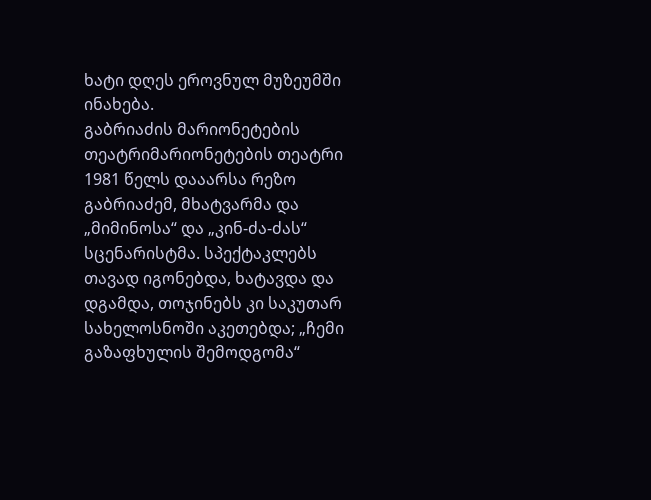ხატი დღეს ეროვნულ მუზეუმში ინახება.
გაბრიაძის მარიონეტების თეატრიმარიონეტების თეატრი 1981 წელს დააარსა რეზო გაბრიაძემ, მხატვარმა და „მიმინოსა“ და „კინ-ძა-ძას“ სცენარისტმა. სპექტაკლებს თავად იგონებდა, ხატავდა და დგამდა, თოჯინებს კი საკუთარ სახელოსნოში აკეთებდა; „ჩემი გაზაფხულის შემოდგომა“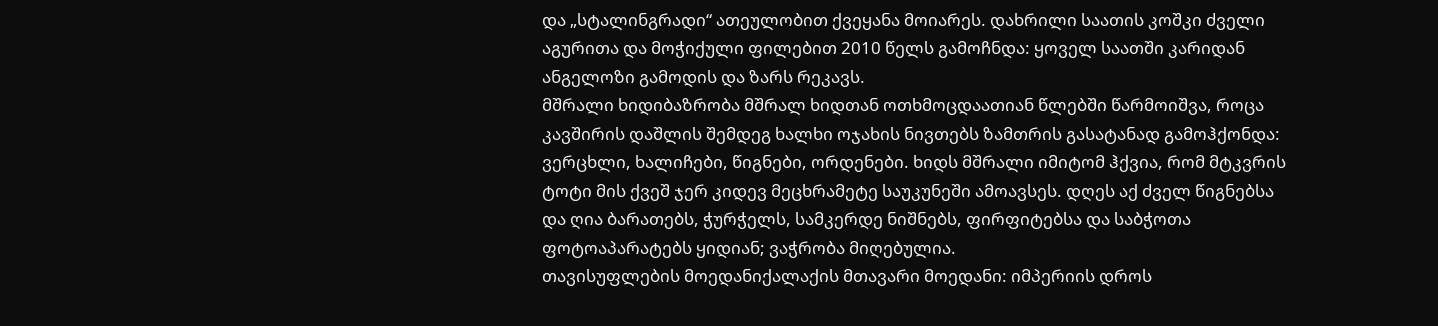და „სტალინგრადი“ ათეულობით ქვეყანა მოიარეს. დახრილი საათის კოშკი ძველი აგურითა და მოჭიქული ფილებით 2010 წელს გამოჩნდა: ყოველ საათში კარიდან ანგელოზი გამოდის და ზარს რეკავს.
მშრალი ხიდიბაზრობა მშრალ ხიდთან ოთხმოცდაათიან წლებში წარმოიშვა, როცა კავშირის დაშლის შემდეგ ხალხი ოჯახის ნივთებს ზამთრის გასატანად გამოჰქონდა: ვერცხლი, ხალიჩები, წიგნები, ორდენები. ხიდს მშრალი იმიტომ ჰქვია, რომ მტკვრის ტოტი მის ქვეშ ჯერ კიდევ მეცხრამეტე საუკუნეში ამოავსეს. დღეს აქ ძველ წიგნებსა და ღია ბარათებს, ჭურჭელს, სამკერდე ნიშნებს, ფირფიტებსა და საბჭოთა ფოტოაპარატებს ყიდიან; ვაჭრობა მიღებულია.
თავისუფლების მოედანიქალაქის მთავარი მოედანი: იმპერიის დროს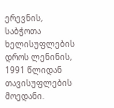ერევნის, საბჭოთა ხელისუფლების დროს ლენინის, 1991 წლიდან თავისუფლების მოედანი.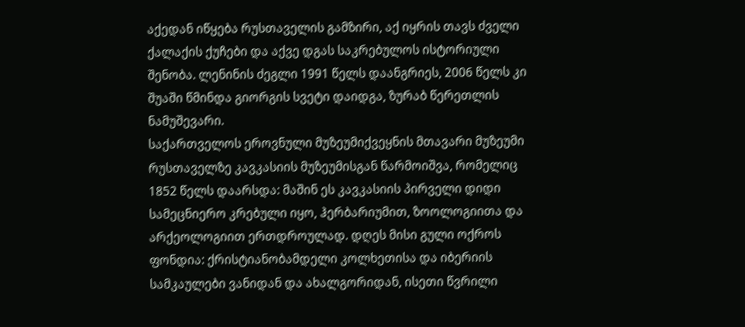აქედან იწყება რუსთაველის გამზირი, აქ იყრის თავს ძველი ქალაქის ქუჩები და აქვე დგას საკრებულოს ისტორიული შენობა. ლენინის ძეგლი 1991 წელს დაანგრიეს, 2006 წელს კი შუაში წმინდა გიორგის სვეტი დაიდგა, ზურაბ წერეთლის ნამუშევარი.
საქართველოს ეროვნული მუზეუმიქვეყნის მთავარი მუზეუმი რუსთაველზე კავკასიის მუზეუმისგან წარმოიშვა, რომელიც 1852 წელს დაარსდა: მაშინ ეს კავკასიის პირველი დიდი სამეცნიერო კრებული იყო, ჰერბარიუმით, ზოოლოგიითა და არქეოლოგიით ერთდროულად. დღეს მისი გული ოქროს ფონდია: ქრისტიანობამდელი კოლხეთისა და იბერიის სამკაულები ვანიდან და ახალგორიდან, ისეთი წვრილი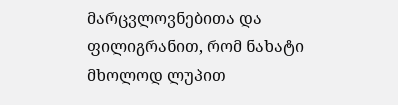მარცვლოვნებითა და ფილიგრანით, რომ ნახატი მხოლოდ ლუპით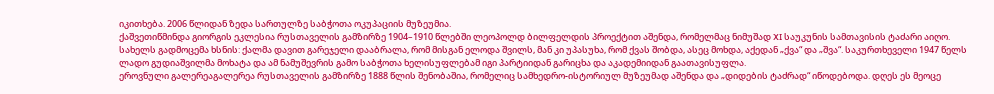იკითხება. 2006 წლიდან ზედა სართულზე საბჭოთა ოკუპაციის მუზეუმია.
ქაშვეთიწმინდა გიორგის ეკლესია რუსთაველის გამზირზე 1904–1910 წლებში ლეოპოლდ ბილფელდის პროექტით აშენდა, რომელმაც ნიმუშად XI საუკუნის სამთავისის ტაძარი აიღო. სახელს გადმოცემა ხსნის: ქალმა დავით გარეჯელი დააბრალა, რომ მისგან ელოდა შვილს, მან კი უპასუხა, რომ ქვას შობდა, ასეც მოხდა, აქედან „ქვა“ და „შვა“. საკურთხეველი 1947 წელს ლადო გუდიაშვილმა მოხატა და ამ ნამუშევრის გამო საბჭოთა ხელისუფლებამ იგი პარტიიდან გარიცხა და აკადემიიდან გაათავისუფლა.
ეროვნული გალერეაგალერეა რუსთაველის გამზირზე 1888 წლის შენობაშია, რომელიც სამხედრო-ისტორიულ მუზეუმად აშენდა და „დიდების ტაძრად“ იწოდებოდა. დღეს ეს მეოცე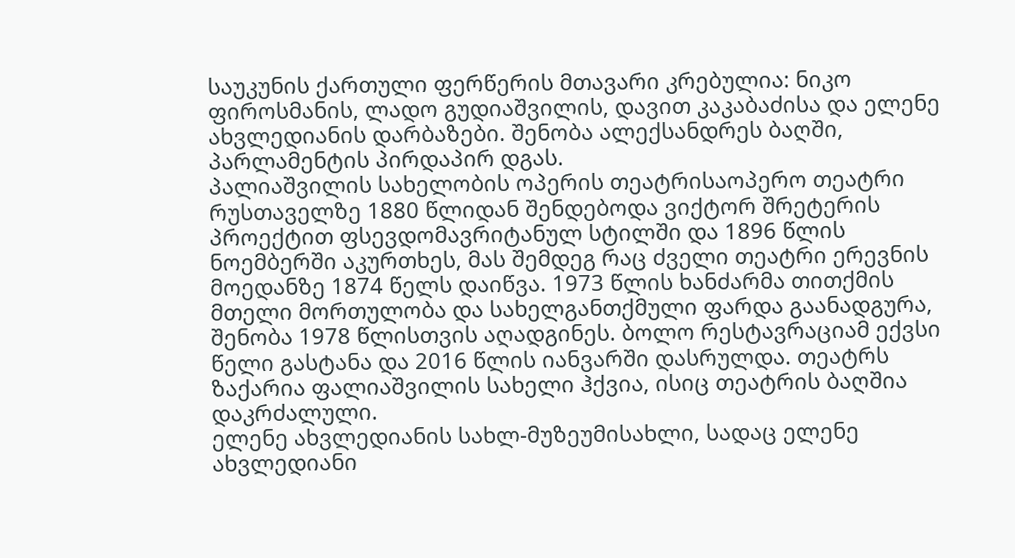საუკუნის ქართული ფერწერის მთავარი კრებულია: ნიკო ფიროსმანის, ლადო გუდიაშვილის, დავით კაკაბაძისა და ელენე ახვლედიანის დარბაზები. შენობა ალექსანდრეს ბაღში, პარლამენტის პირდაპირ დგას.
პალიაშვილის სახელობის ოპერის თეატრისაოპერო თეატრი რუსთაველზე 1880 წლიდან შენდებოდა ვიქტორ შრეტერის პროექტით ფსევდომავრიტანულ სტილში და 1896 წლის ნოემბერში აკურთხეს, მას შემდეგ რაც ძველი თეატრი ერევნის მოედანზე 1874 წელს დაიწვა. 1973 წლის ხანძარმა თითქმის მთელი მორთულობა და სახელგანთქმული ფარდა გაანადგურა, შენობა 1978 წლისთვის აღადგინეს. ბოლო რესტავრაციამ ექვსი წელი გასტანა და 2016 წლის იანვარში დასრულდა. თეატრს ზაქარია ფალიაშვილის სახელი ჰქვია, ისიც თეატრის ბაღშია დაკრძალული.
ელენე ახვლედიანის სახლ-მუზეუმისახლი, სადაც ელენე ახვლედიანი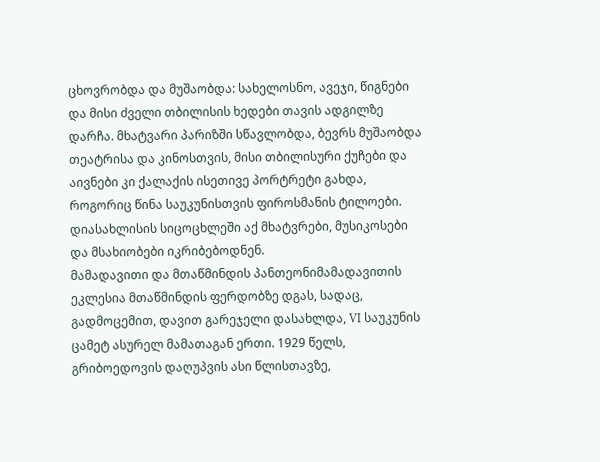ცხოვრობდა და მუშაობდა: სახელოსნო, ავეჯი, წიგნები და მისი ძველი თბილისის ხედები თავის ადგილზე დარჩა. მხატვარი პარიზში სწავლობდა, ბევრს მუშაობდა თეატრისა და კინოსთვის, მისი თბილისური ქუჩები და აივნები კი ქალაქის ისეთივე პორტრეტი გახდა, როგორიც წინა საუკუნისთვის ფიროსმანის ტილოები. დიასახლისის სიცოცხლეში აქ მხატვრები, მუსიკოსები და მსახიობები იკრიბებოდნენ.
მამადავითი და მთაწმინდის პანთეონიმამადავითის ეკლესია მთაწმინდის ფერდობზე დგას, სადაც, გადმოცემით, დავით გარეჯელი დასახლდა, VI საუკუნის ცამეტ ასურელ მამათაგან ერთი. 1929 წელს, გრიბოედოვის დაღუპვის ასი წლისთავზე,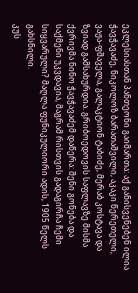ეკლესიასთან პანთეონი გაიმართა: აქ განისვენებენ ილია ჭავჭავაძე, ნიკოლოზ ბარათაშვილი, აკაკი წერეთელი, ვაჟა-ფშაველა, გალაკტიონ ტაბიძე, მერაბ კოსტავა და ზვიად გამსახურდია. გრიბოედოვის საფლავზე მისმა ქვრივმა ნინო ჭავჭავაძემ დაწერა: შენი გონება და საქმენი უკვდავია, მაგრამ რისთვის გადაგირჩა ჩემი სიყვარული? მაღლა ფუნიკულიორი ადის, 1905 წელს გახსნილი.
კუს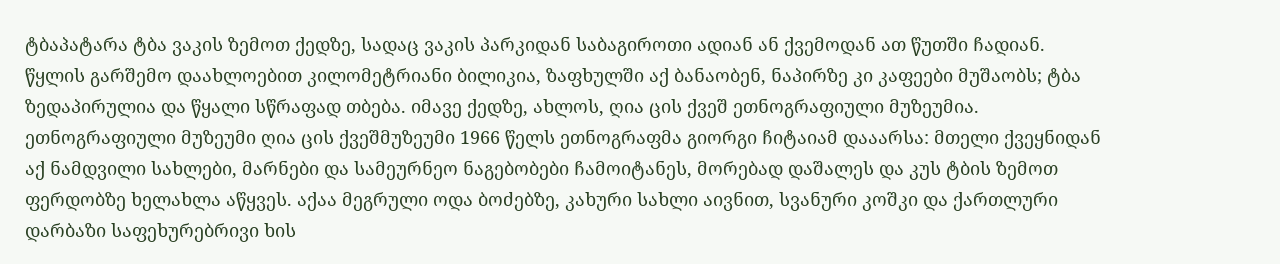ტბაპატარა ტბა ვაკის ზემოთ ქედზე, სადაც ვაკის პარკიდან საბაგიროთი ადიან ან ქვემოდან ათ წუთში ჩადიან. წყლის გარშემო დაახლოებით კილომეტრიანი ბილიკია, ზაფხულში აქ ბანაობენ, ნაპირზე კი კაფეები მუშაობს; ტბა ზედაპირულია და წყალი სწრაფად თბება. იმავე ქედზე, ახლოს, ღია ცის ქვეშ ეთნოგრაფიული მუზეუმია.
ეთნოგრაფიული მუზეუმი ღია ცის ქვეშმუზეუმი 1966 წელს ეთნოგრაფმა გიორგი ჩიტაიამ დააარსა: მთელი ქვეყნიდან აქ ნამდვილი სახლები, მარნები და სამეურნეო ნაგებობები ჩამოიტანეს, მორებად დაშალეს და კუს ტბის ზემოთ ფერდობზე ხელახლა აწყვეს. აქაა მეგრული ოდა ბოძებზე, კახური სახლი აივნით, სვანური კოშკი და ქართლური დარბაზი საფეხურებრივი ხის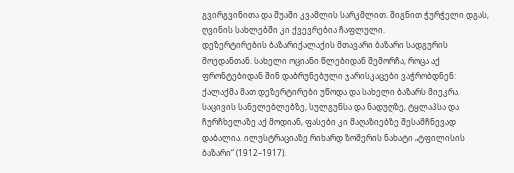გვირგვინითა და შუაში კვამლის სარკმლით. შიგნით ჭურჭელი დგას, ღვინის სახლებში კი ქვევრებია ჩაფლული.
დეზერტირების ბაზარიქალაქის მთავარი ბაზარი სადგურის მოედანთან. სახელი ოციანი წლებიდან შემორჩა, როცა აქ ფრონტებიდან შინ დაბრუნებული ჯარისკაცები ვაჭრობდნენ: ქალაქმა მათ დეზერტირები უწოდა და სახელი ბაზარს მიეკრა. საცივის სანელებლებზე, სულგუნსა და ნადუღზე, ტყლაპსა და ჩურჩხელაზე აქ მოდიან, ფასები კი მაღაზიებზე შესამჩნევად დაბალია. ილუსტრაციაზე რიხარდ ზომერის ნახატი „ტფილისის ბაზარი“ (1912–1917).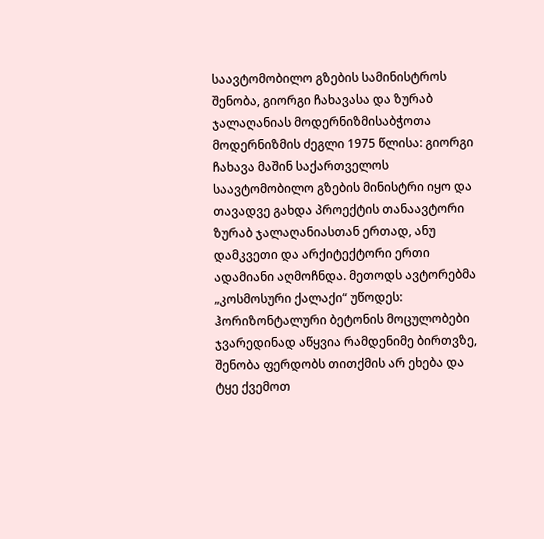საავტომობილო გზების სამინისტროს შენობა, გიორგი ჩახავასა და ზურაბ ჯალაღანიას მოდერნიზმისაბჭოთა მოდერნიზმის ძეგლი 1975 წლისა: გიორგი ჩახავა მაშინ საქართველოს საავტომობილო გზების მინისტრი იყო და თავადვე გახდა პროექტის თანაავტორი ზურაბ ჯალაღანიასთან ერთად, ანუ დამკვეთი და არქიტექტორი ერთი ადამიანი აღმოჩნდა. მეთოდს ავტორებმა „კოსმოსური ქალაქი“ უწოდეს: ჰორიზონტალური ბეტონის მოცულობები ჯვარედინად აწყვია რამდენიმე ბირთვზე, შენობა ფერდობს თითქმის არ ეხება და ტყე ქვემოთ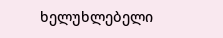ხელუხლებელი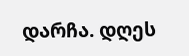დარჩა. დღეს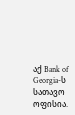აქ Bank of Georgia-ს სათავო ოფისია.